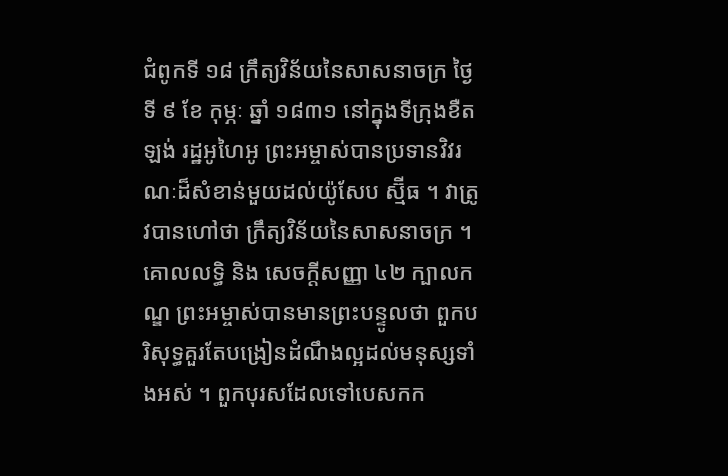ជំពូកទី ១៨ ក្រឹត្យវិន័យនៃសាសនាចក្រ ថ្ងៃទី ៩ ខែ កុម្ភៈ ឆ្នាំ ១៨៣១ នៅក្នុងទីក្រុងខឺតឡង់ រដ្ឋអូហៃអូ ព្រះអម្ចាស់បានប្រទានវិវរណៈដ៏សំខាន់មួយដល់យ៉ូសែប ស្ម៊ីធ ។ វាត្រូវបានហៅថា ក្រឹត្យវិន័យនៃសាសនាចក្រ ។ គោលលទ្ធិ និង សេចក្តីសញ្ញា ៤២ ក្បាលកណ្ឌ ព្រះអម្ចាស់បានមានព្រះបន្ទូលថា ពួកបរិសុទ្ធគួរតែបង្រៀនដំណឹងល្អដល់មនុស្សទាំងអស់ ។ ពួកបុរសដែលទៅបេសកក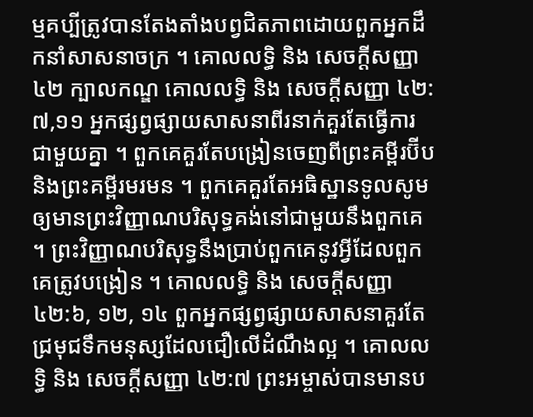ម្មគប្បីត្រូវបានតែងតាំងបព្វជិតភាពដោយពួកអ្នកដឹកនាំសាសនាចក្រ ។ គោលលទ្ធិ និង សេចក្តីសញ្ញា ៤២ ក្បាលកណ្ឌ គោលលទ្ធិ និង សេចក្តីសញ្ញា ៤២:៧,១១ អ្នកផ្សព្វផ្សាយសាសនាពីរនាក់គួរតែធ្វើការជាមួយគ្នា ។ ពួកគេគួរតែបង្រៀនចេញពីព្រះគម្ពីរប៊ីប និងព្រះគម្ពីរមរមន ។ ពួកគេគួរតែអធិស្ឋានទូលសូមឲ្យមានព្រះវិញ្ញាណបរិសុទ្ធគង់នៅជាមួយនឹងពួកគេ ។ ព្រះវិញ្ញាណបរិសុទ្ធនឹងប្រាប់ពួកគេនូវអ្វីដែលពួកគេត្រូវបង្រៀន ។ គោលលទ្ធិ និង សេចក្ដីសញ្ញា ៤២:៦, ១២, ១៤ ពួកអ្នកផ្សព្វផ្សាយសាសនាគួរតែជ្រមុជទឹកមនុស្សដែលជឿលើដំណឹងល្អ ។ គោលលទ្ធិ និង សេចក្តីសញ្ញា ៤២:៧ ព្រះអម្ចាស់បានមានប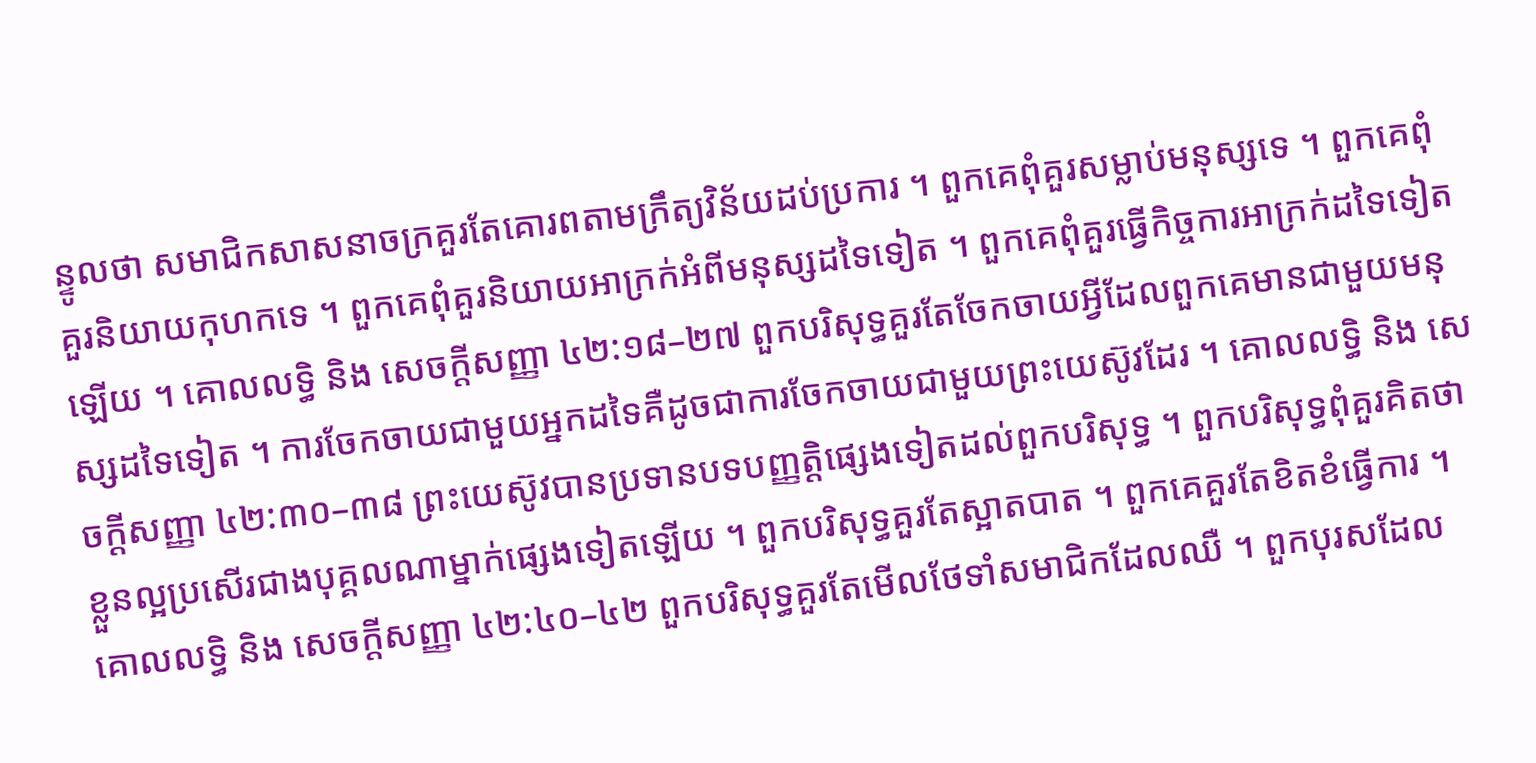ន្ទូលថា សមាជិកសាសនាចក្រគួរតែគោរពតាមក្រឹត្យវិន័យដប់ប្រការ ។ ពួកគេពុំគួរសម្លាប់មនុស្សទេ ។ ពួកគេពុំគួរនិយាយកុហកទេ ។ ពួកគេពុំគួរនិយាយអាក្រក់អំពីមនុស្សដទៃទៀត ។ ពួកគេពុំគួរធ្វើកិច្ចការអាក្រក់ដទៃទៀតឡើយ ។ គោលលទ្ធិ និង សេចក្ដីសញ្ញា ៤២:១៨–២៧ ពួកបរិសុទ្ធគួរតែចែកចាយអ្វីដែលពួកគេមានជាមួយមនុស្សដទៃទៀត ។ ការចែកចាយជាមួយអ្នកដទៃគឺដូចជាការចែកចាយជាមួយព្រះយេស៊ូវដែរ ។ គោលលទ្ធិ និង សេចក្ដីសញ្ញា ៤២:៣០–៣៨ ព្រះយេស៊ូវបានប្រទានបទបញ្ញត្តិផ្សេងទៀតដល់ពួកបរិសុទ្ធ ។ ពួកបរិសុទ្ធពុំគួរគិតថា ខ្លួនល្អប្រសើរជាងបុគ្គលណាម្នាក់ផ្សេងទៀតឡើយ ។ ពួកបរិសុទ្ធគួរតែស្អាតបាត ។ ពួកគេគួរតែខិតខំធ្វើការ ។ គោលលទ្ធិ និង សេចក្ដីសញ្ញា ៤២:៤០–៤២ ពួកបរិសុទ្ធគួរតែមើលថែទាំសមាជិកដែលឈឺ ។ ពួកបុរសដែល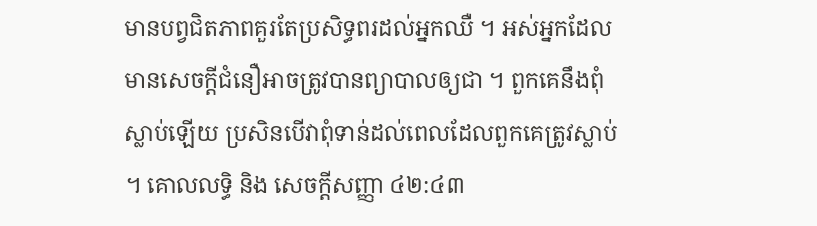មានបព្វជិតភាពគួរតែប្រសិទ្ធពរដល់អ្នកឈឺ ។ អស់អ្នកដែលមានសេចក្តីជំនឿអាចត្រូវបានព្យាបាលឲ្យជា ។ ពួកគេនឹងពុំស្លាប់ឡើយ ប្រសិនបើវាពុំទាន់ដល់ពេលដែលពួកគេត្រូវស្លាប់ ។ គោលលទ្ធិ និង សេចក្ដីសញ្ញា ៤២:៤៣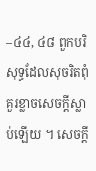–៤៤, ៤៨ ពួកបរិសុទ្ធដែលសុចរិតពុំគួរខ្លាចសេចក្តីស្លាប់ឡើយ ។ សេចក្តី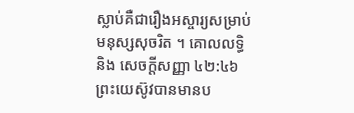ស្លាប់គឺជារឿងអស្ចារ្យសម្រាប់មនុស្សសុចរិត ។ គោលលទ្ធិ និង សេចក្ដីសញ្ញា ៤២:៤៦ ព្រះយេស៊ូវបានមានប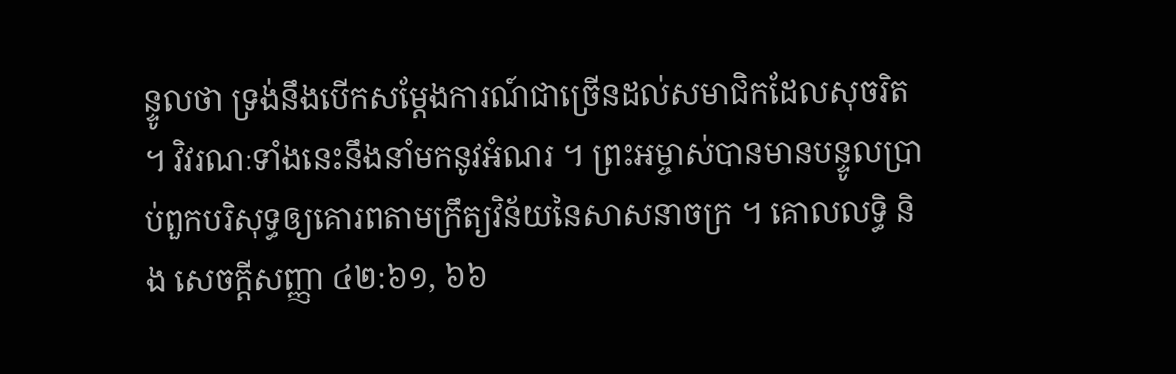ន្ទូលថា ទ្រង់នឹងបើកសម្តែងការណ៍ជាច្រើនដល់សមាជិកដែលសុចរិត ។ វិវរណៈទាំងនេះនឹងនាំមកនូវអំណរ ។ ព្រះអម្ចាស់បានមានបន្ទូលប្រាប់ពួកបរិសុទ្ធឲ្យគោរពតាមក្រឹត្យវិន័យនៃសាសនាចក្រ ។ គោលលទ្ធិ និង សេចក្ដីសញ្ញា ៤២:៦១, ៦៦